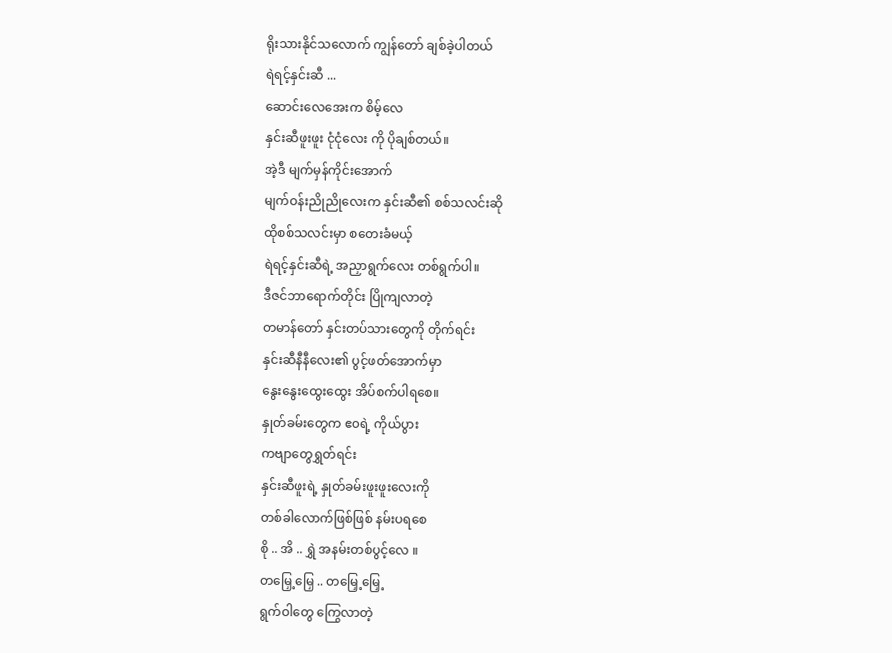ရိုးသားနိုင်သလောက် ကျွန်တော် ချစ်ခဲ့ပါတယ်
ရဲရင့်နှင်းဆီ ...
ဆောင်းလေအေးက စိမ့်လေ
နှင်းဆီဖူးဖူး ငုံငုံလေး ကို ပိုချစ်တယ်။
အဲ့ဒီ မျက်မှန်ကိုင်းအောက်
မျက်ဝန်းညိုညိုလေးက နှင်းဆီ၏ စစ်သလင်းဆို
ထိုစစ်သလင်းမှာ စတေးခံမယ့်
ရဲရင့်နှင်းဆီရဲ့ အညှာရွက်လေး တစ်ရွက်ပါ။
ဒီဇင်ဘာရောက်တိုင်း ပြိုကျလာတဲ့
တမာန်တော် နှင်းတပ်သားတွေကို တိုက်ရင်း
နှင်းဆီနီနီလေး၏ ပွင့်ဖတ်အောက်မှာ
နွေးနွေးထွေးထွေး အိပ်စက်ပါရစေ။
နှုတ်ခမ်းတွေက ဧ၀ရဲ့ ကိုယ်ပွား
ကဗျာတွေရွှတ်ရင်း
နှင်းဆီဖူးရဲ့ နှုတ်ခမ်းဖူးဖူးလေးကို
တစ်ခါလောက်ဖြစ်ဖြစ် နမ်းပရစေ
စို .. အိ .. ရွှဲ အနမ်းတစ်ပွင့်လေ ။
တမြှေ့မြှေ .. တမြှေ့မြှေ့
ရွက်ဝါတွေ ကြွေလာတဲ့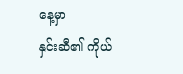နေ့မှာ
နှင်းဆီ၏ ကိုယ်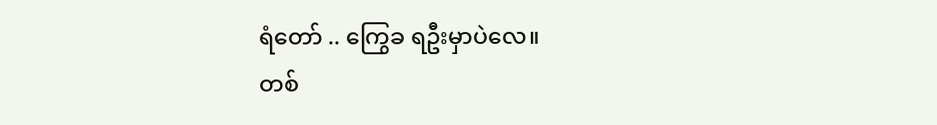ရံတော် .. ကြွေခ ရဦးမှာပဲလေ။
တစ်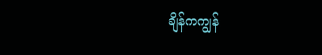ချိန်ကကျွန်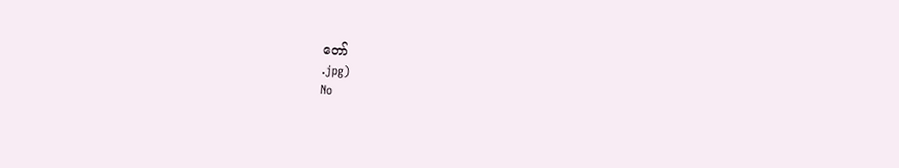တော်
.jpg)
No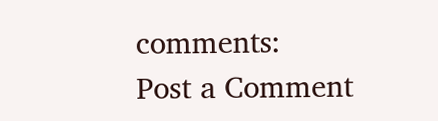comments:
Post a Comment